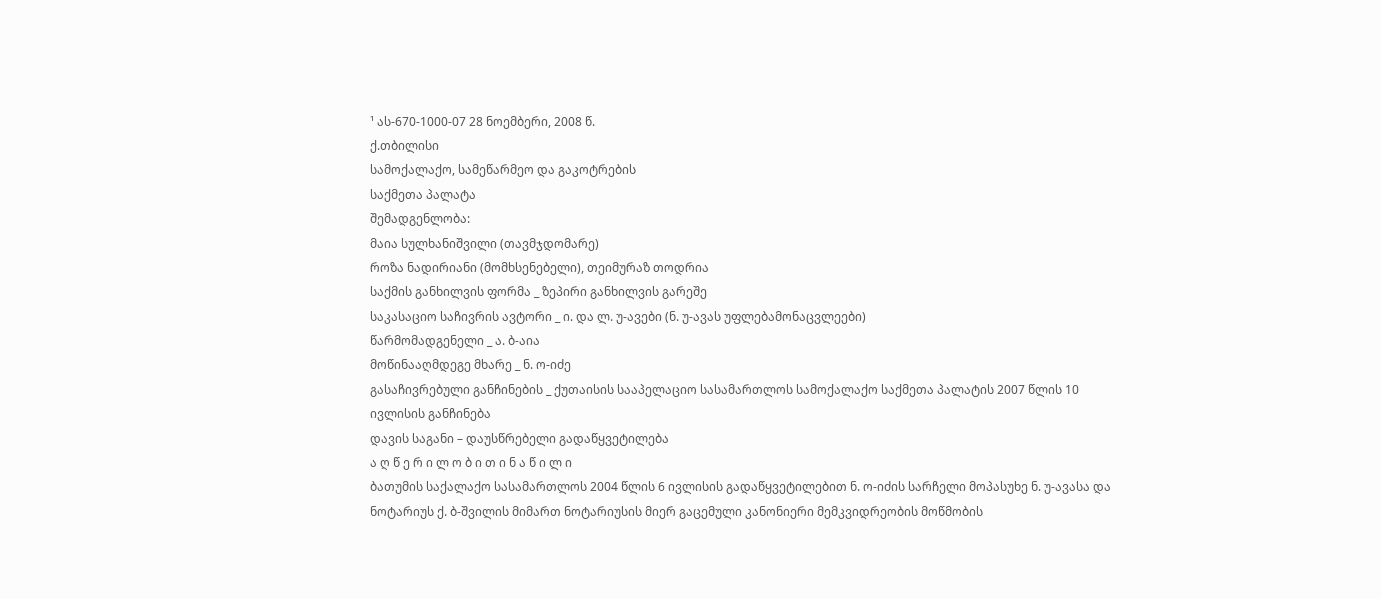¹ ას-670-1000-07 28 ნოემბერი, 2008 წ.
ქ.თბილისი
სამოქალაქო, სამეწარმეო და გაკოტრების
საქმეთა პალატა
შემადგენლობა:
მაია სულხანიშვილი (თავმჯდომარე)
როზა ნადირიანი (მომხსენებელი), თეიმურაზ თოდრია
საქმის განხილვის ფორმა _ ზეპირი განხილვის გარეშე
საკასაციო საჩივრის ავტორი _ ი. და ლ. უ-ავები (ნ. უ-ავას უფლებამონაცვლეები)
წარმომადგენელი _ ა. ბ-აია
მოწინააღმდეგე მხარე _ ნ. ო-იძე
გასაჩივრებული განჩინების _ ქუთაისის სააპელაციო სასამართლოს სამოქალაქო საქმეთა პალატის 2007 წლის 10 ივლისის განჩინება
დავის საგანი – დაუსწრებელი გადაწყვეტილება
ა ღ წ ე რ ი ლ ო ბ ი თ ი ნ ა წ ი ლ ი
ბათუმის საქალაქო სასამართლოს 2004 წლის 6 ივლისის გადაწყვეტილებით ნ. ო-იძის სარჩელი მოპასუხე ნ. უ-ავასა და ნოტარიუს ქ. ბ-შვილის მიმართ ნოტარიუსის მიერ გაცემული კანონიერი მემკვიდრეობის მოწმობის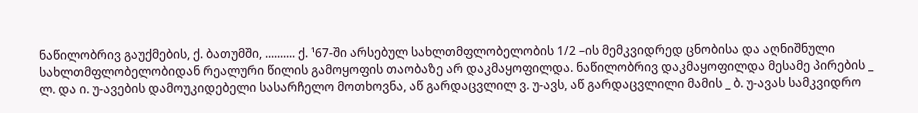ნაწილობრივ გაუქმების, ქ. ბათუმში, .......... ქ. ¹67-ში არსებულ სახლთმფლობელობის 1/2 –ის მემკვიდრედ ცნობისა და აღნიშნული სახლთმფლობელობიდან რეალური წილის გამოყოფის თაობაზე არ დაკმაყოფილდა. ნაწილობრივ დაკმაყოფილდა მესამე პირების _ ლ. და ი. უ-ავების დამოუკიდებელი სასარჩელო მოთხოვნა, აწ გარდაცვლილ ვ. უ-ავს, აწ გარდაცვლილი მამის _ ბ. უ-ავას სამკვიდრო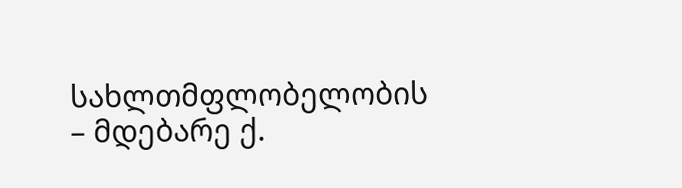სახლთმფლობელობის – მდებარე ქ.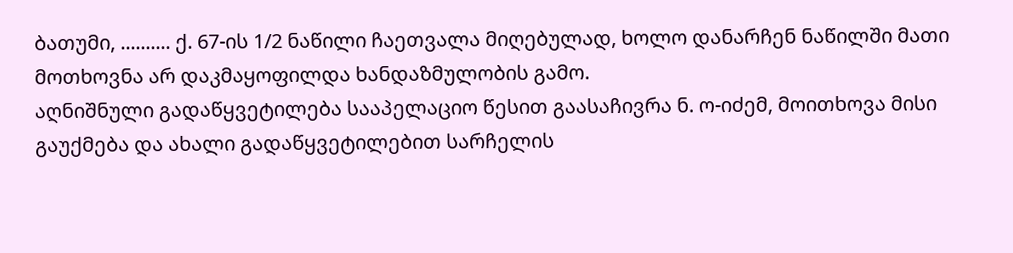ბათუმი, .......... ქ. 67-ის 1/2 ნაწილი ჩაეთვალა მიღებულად, ხოლო დანარჩენ ნაწილში მათი მოთხოვნა არ დაკმაყოფილდა ხანდაზმულობის გამო.
აღნიშნული გადაწყვეტილება სააპელაციო წესით გაასაჩივრა ნ. ო-იძემ, მოითხოვა მისი გაუქმება და ახალი გადაწყვეტილებით სარჩელის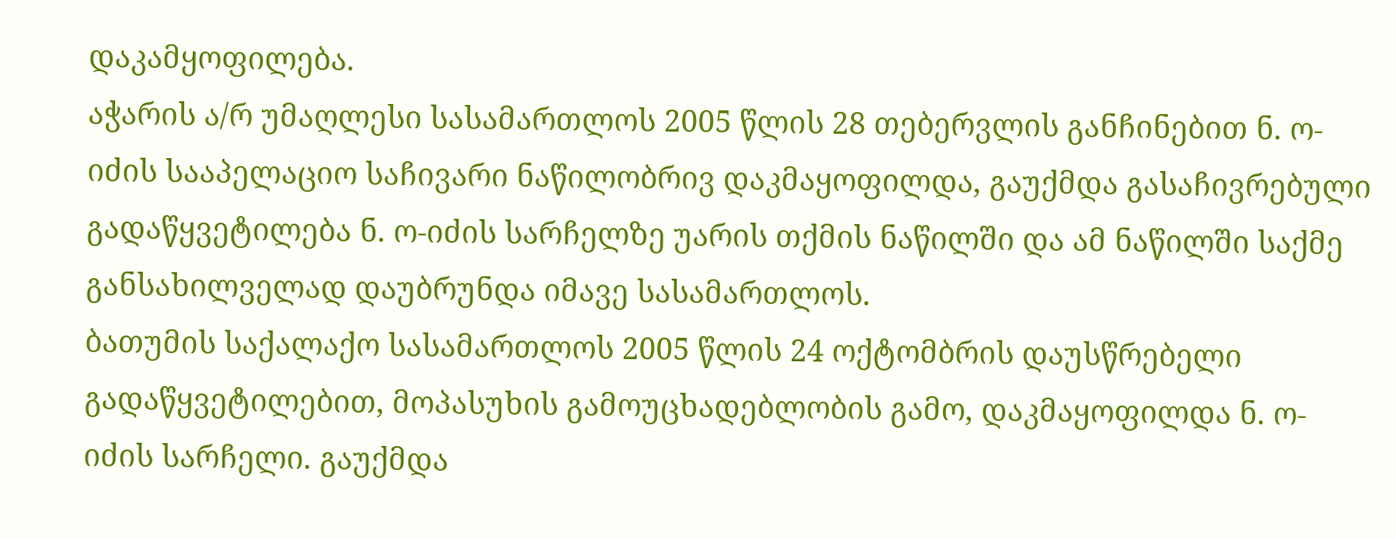დაკამყოფილება.
აჭარის ა/რ უმაღლესი სასამართლოს 2005 წლის 28 თებერვლის განჩინებით ნ. ო-იძის სააპელაციო საჩივარი ნაწილობრივ დაკმაყოფილდა, გაუქმდა გასაჩივრებული გადაწყვეტილება ნ. ო-იძის სარჩელზე უარის თქმის ნაწილში და ამ ნაწილში საქმე განსახილველად დაუბრუნდა იმავე სასამართლოს.
ბათუმის საქალაქო სასამართლოს 2005 წლის 24 ოქტომბრის დაუსწრებელი გადაწყვეტილებით, მოპასუხის გამოუცხადებლობის გამო, დაკმაყოფილდა ნ. ო-იძის სარჩელი. გაუქმდა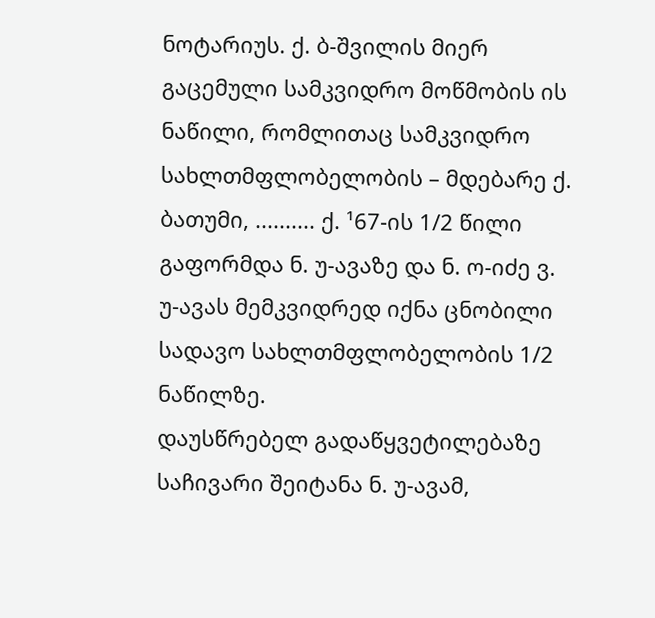ნოტარიუს. ქ. ბ-შვილის მიერ გაცემული სამკვიდრო მოწმობის ის ნაწილი, რომლითაც სამკვიდრო სახლთმფლობელობის – მდებარე ქ. ბათუმი, .......... ქ. ¹67-ის 1/2 წილი გაფორმდა ნ. უ-ავაზე და ნ. ო-იძე ვ. უ-ავას მემკვიდრედ იქნა ცნობილი სადავო სახლთმფლობელობის 1/2 ნაწილზე.
დაუსწრებელ გადაწყვეტილებაზე საჩივარი შეიტანა ნ. უ-ავამ,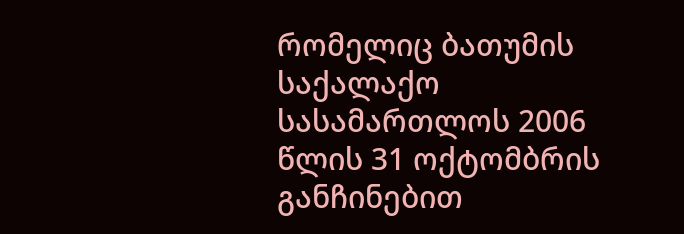რომელიც ბათუმის საქალაქო სასამართლოს 2006 წლის 31 ოქტომბრის განჩინებით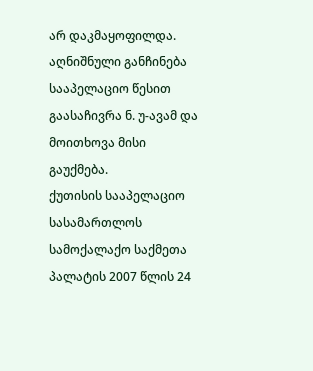არ დაკმაყოფილდა.
აღნიშნული განჩინება სააპელაციო წესით გაასაჩივრა ნ. უ-ავამ და მოითხოვა მისი გაუქმება.
ქუთისის სააპელაციო სასამართლოს სამოქალაქო საქმეთა პალატის 2007 წლის 24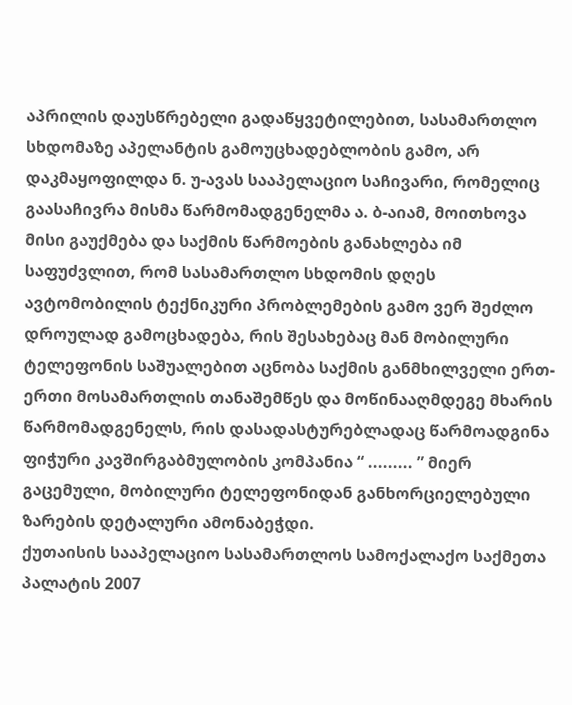აპრილის დაუსწრებელი გადაწყვეტილებით, სასამართლო სხდომაზე აპელანტის გამოუცხადებლობის გამო, არ დაკმაყოფილდა ნ. უ-ავას სააპელაციო საჩივარი, რომელიც გაასაჩივრა მისმა წარმომადგენელმა ა. ბ-აიამ, მოითხოვა მისი გაუქმება და საქმის წარმოების განახლება იმ საფუძვლით, რომ სასამართლო სხდომის დღეს ავტომობილის ტექნიკური პრობლემების გამო ვერ შეძლო დროულად გამოცხადება, რის შესახებაც მან მობილური ტელეფონის საშუალებით აცნობა საქმის განმხილველი ერთ-ერთი მოსამართლის თანაშემწეს და მოწინააღმდეგე მხარის წარმომადგენელს, რის დასადასტურებლადაც წარმოადგინა ფიჭური კავშირგაბმულობის კომპანია “ ......... ” მიერ გაცემული, მობილური ტელეფონიდან განხორციელებული ზარების დეტალური ამონაბეჭდი.
ქუთაისის სააპელაციო სასამართლოს სამოქალაქო საქმეთა პალატის 2007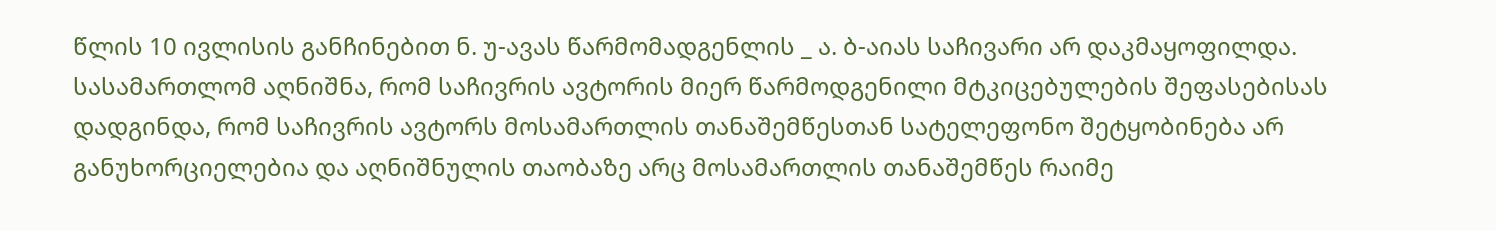წლის 10 ივლისის განჩინებით ნ. უ-ავას წარმომადგენლის _ ა. ბ-აიას საჩივარი არ დაკმაყოფილდა.
სასამართლომ აღნიშნა, რომ საჩივრის ავტორის მიერ წარმოდგენილი მტკიცებულების შეფასებისას დადგინდა, რომ საჩივრის ავტორს მოსამართლის თანაშემწესთან სატელეფონო შეტყობინება არ განუხორციელებია და აღნიშნულის თაობაზე არც მოსამართლის თანაშემწეს რაიმე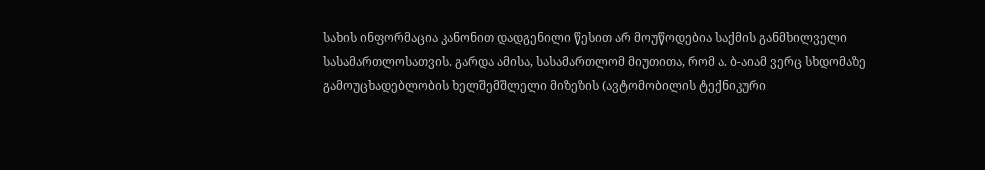სახის ინფორმაცია კანონით დადგენილი წესით არ მოუწოდებია საქმის განმხილველი სასამართლოსათვის. გარდა ამისა, სასამართლომ მიუთითა, რომ ა. ბ-აიამ ვერც სხდომაზე გამოუცხადებლობის ხელშემშლელი მიზეზის (ავტომობილის ტექნიკური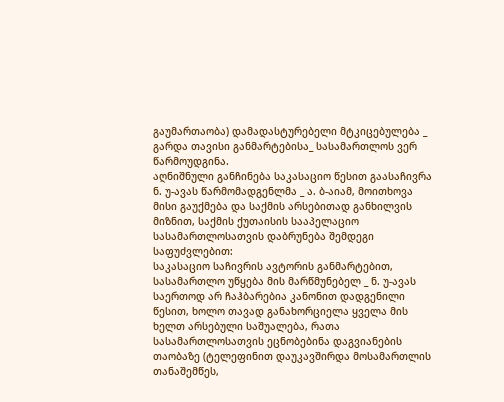გაუმართაობა) დამადასტურებელი მტკიცებულება _ გარდა თავისი განმარტებისა_ სასამართლოს ვერ წარმოუდგინა.
აღნიშნული განჩინება საკასაციო წესით გაასაჩივრა ნ. უ-ავას წარმომადგენლმა _ ა. ბ-აიამ, მოითხოვა მისი გაუქმება და საქმის არსებითად განხილვის მიზნით, საქმის ქუთაისის სააპელაციო სასამართლოსათვის დაბრუნება შემდეგი საფუძვლებით:
საკასაციო საჩივრის ავტორის განმარტებით, სასამართლო უწყება მის მარწმუნებელ _ ნ. უ-ავას საერთოდ არ ჩაჰბარებია კანონით დადგენილი წესით, ხოლო თავად განახორციელა ყველა მის ხელთ არსებული საშუალება, რათა სასამართლოსათვის ეცნობებინა დაგვიანების თაობაზე (ტელეფინით დაუკავშირდა მოსამართლის თანაშემწეს,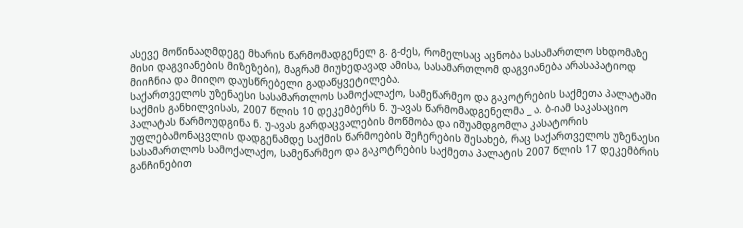ასევე მოწინააღმდეგე მხარის წარმომადგენელ გ. გ-ძეს, რომელსაც აცნობა სასამართლო სხდომაზე მისი დაგვიანების მიზეზები), მაგრამ მიუხედავად ამისა, სასამართლომ დაგვიანება არასაპატიოდ მიიჩნია და მიიღო დაუსწრებელი გადაწყვეტილება.
საქართველოს უზენაესი სასამართლოს სამოქალაქო, სამეწარმეო და გაკოტრების საქმეთა პალატაში საქმის განხილვისას, 2007 წლის 10 დეკემბერს ნ. უ-ავას წარმომადგენელმა _ ა. ბ-იამ საკასაციო პალატას წარმოუდგინა ნ. უ-ავას გარდაცვალების მოწმობა და იშუამდგომლა კასატორის უფლებამონაცვლის დადგენამდე საქმის წარმოების შეჩერების შესახებ, რაც საქართველოს უზენაესი სასამართლოს სამოქალაქო, სამეწარმეო და გაკოტრების საქმეთა პალატის 2007 წლის 17 დეკემბრის განჩინებით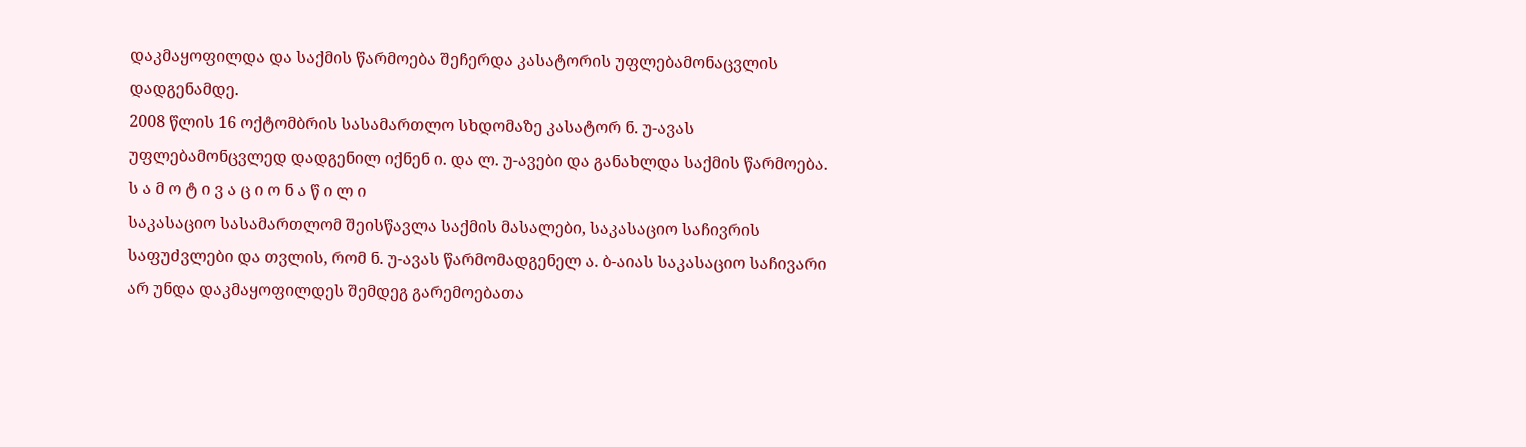დაკმაყოფილდა და საქმის წარმოება შეჩერდა კასატორის უფლებამონაცვლის დადგენამდე.
2008 წლის 16 ოქტომბრის სასამართლო სხდომაზე კასატორ ნ. უ-ავას უფლებამონცვლედ დადგენილ იქნენ ი. და ლ. უ-ავები და განახლდა საქმის წარმოება.
ს ა მ ო ტ ი ვ ა ც ი ო ნ ა წ ი ლ ი
საკასაციო სასამართლომ შეისწავლა საქმის მასალები, საკასაციო საჩივრის საფუძვლები და თვლის, რომ ნ. უ-ავას წარმომადგენელ ა. ბ-აიას საკასაციო საჩივარი არ უნდა დაკმაყოფილდეს შემდეგ გარემოებათა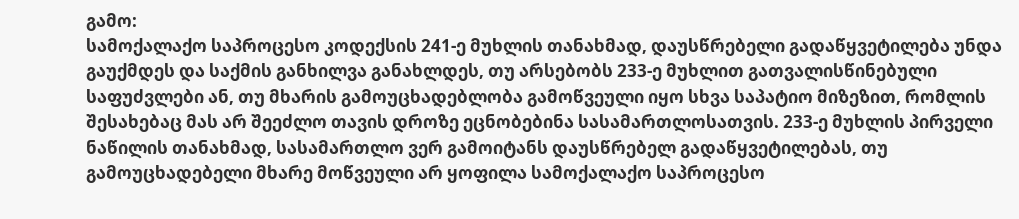გამო:
სამოქალაქო საპროცესო კოდექსის 241-ე მუხლის თანახმად, დაუსწრებელი გადაწყვეტილება უნდა გაუქმდეს და საქმის განხილვა განახლდეს, თუ არსებობს 233-ე მუხლით გათვალისწინებული საფუძვლები ან, თუ მხარის გამოუცხადებლობა გამოწვეული იყო სხვა საპატიო მიზეზით, რომლის შესახებაც მას არ შეეძლო თავის დროზე ეცნობებინა სასამართლოსათვის. 233-ე მუხლის პირველი ნაწილის თანახმად, სასამართლო ვერ გამოიტანს დაუსწრებელ გადაწყვეტილებას, თუ გამოუცხადებელი მხარე მოწვეული არ ყოფილა სამოქალაქო საპროცესო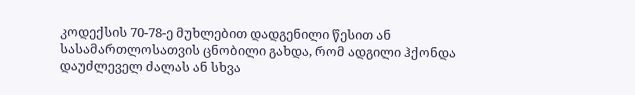კოდექსის 70-78-ე მუხლებით დადგენილი წესით ან სასამართლოსათვის ცნობილი გახდა, რომ ადგილი ჰქონდა დაუძლეველ ძალას ან სხვა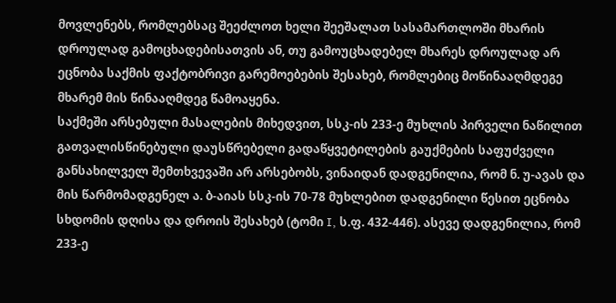მოვლენებს, რომლებსაც შეეძლოთ ხელი შეეშალათ სასამართლოში მხარის დროულად გამოცხადებისათვის ან, თუ გამოუცხადებელ მხარეს დროულად არ ეცნობა საქმის ფაქტობრივი გარემოებების შესახებ, რომლებიც მოწინააღმდეგე მხარემ მის წინააღმდეგ წამოაყენა.
საქმეში არსებული მასალების მიხედვით, სსკ-ის 233-ე მუხლის პირველი ნაწილით გათვალისწინებული დაუსწრებელი გადაწყვეტილების გაუქმების საფუძველი განსახილველ შემთხვევაში არ არსებობს, ვინაიდან დადგენილია, რომ ნ. უ-ავას და მის წარმომადგენელ ა. ბ-აიას სსკ-ის 70-78 მუხლებით დადგენილი წესით ეცნობა სხდომის დღისა და დროის შესახებ (ტომი I, ს.ფ. 432-446). ასევე დადგენილია, რომ 233-ე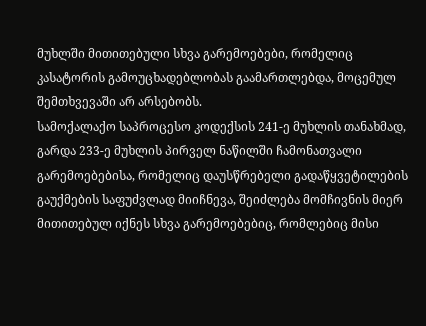მუხლში მითითებული სხვა გარემოებები, რომელიც კასატორის გამოუცხადებლობას გაამართლებდა, მოცემულ შემთხვევაში არ არსებობს.
სამოქალაქო საპროცესო კოდექსის 241-ე მუხლის თანახმად, გარდა 233-ე მუხლის პირველ ნაწილში ჩამონათვალი გარემოებებისა, რომელიც დაუსწრებელი გადაწყვეტილების გაუქმების საფუძვლად მიიჩნევა, შეიძლება მომჩივნის მიერ მითითებულ იქნეს სხვა გარემოებებიც, რომლებიც მისი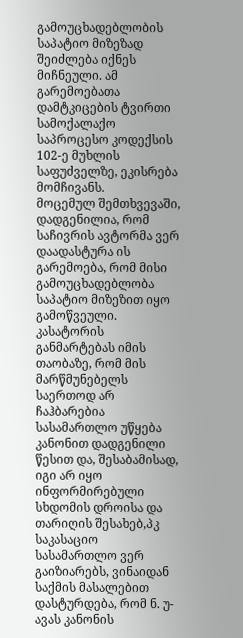გამოუცხადებლობის საპატიო მიზეზად შეიძლება იქნეს მიჩნეული. ამ გარემოებათა დამტკიცების ტვირთი სამოქალაქო საპროცესო კოდექსის 102-ე მუხლის საფუძველზე, ეკისრება მომჩივანს.
მოცემულ შემთხვევაში, დადგენილია, რომ საჩივრის ავტორმა ვერ დაადასტურა ის გარემოება, რომ მისი გამოუცხადებლობა საპატიო მიზეზით იყო გამოწვეული.
კასატორის განმარტებას იმის თაობაზე, რომ მის მარწმუნებელს საერთოდ არ ჩაჰბარებია სასამართლო უწყება კანონით დადგენილი წესით და, შესაბამისად, იგი არ იყო ინფორმირებული სხდომის დროისა და თარიღის შესახებ,პკ საკასაციო სასამართლო ვერ გაიზიარებს, ვინაიდან საქმის მასალებით დასტურდება, რომ ნ. უ-ავას კანონის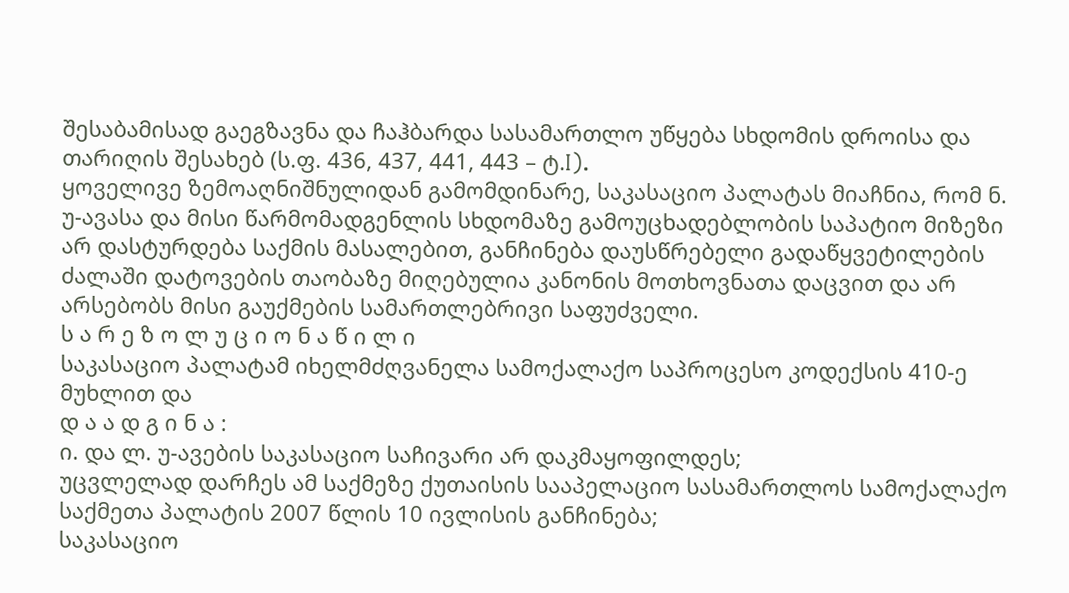შესაბამისად გაეგზავნა და ჩაჰბარდა სასამართლო უწყება სხდომის დროისა და თარიღის შესახებ (ს.ფ. 436, 437, 441, 443 – ტ.I).
ყოველივე ზემოაღნიშნულიდან გამომდინარე, საკასაციო პალატას მიაჩნია, რომ ნ. უ-ავასა და მისი წარმომადგენლის სხდომაზე გამოუცხადებლობის საპატიო მიზეზი არ დასტურდება საქმის მასალებით, განჩინება დაუსწრებელი გადაწყვეტილების ძალაში დატოვების თაობაზე მიღებულია კანონის მოთხოვნათა დაცვით და არ არსებობს მისი გაუქმების სამართლებრივი საფუძველი.
ს ა რ ე ზ ო ლ უ ც ი ო ნ ა წ ი ლ ი
საკასაციო პალატამ იხელმძღვანელა სამოქალაქო საპროცესო კოდექსის 410-ე მუხლით და
დ ა ა დ გ ი ნ ა :
ი. და ლ. უ-ავების საკასაციო საჩივარი არ დაკმაყოფილდეს;
უცვლელად დარჩეს ამ საქმეზე ქუთაისის სააპელაციო სასამართლოს სამოქალაქო საქმეთა პალატის 2007 წლის 10 ივლისის განჩინება;
საკასაციო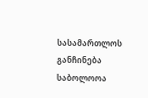სასამართლოს განჩინება საბოლოოა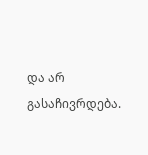და არ გასაჩივრდება.